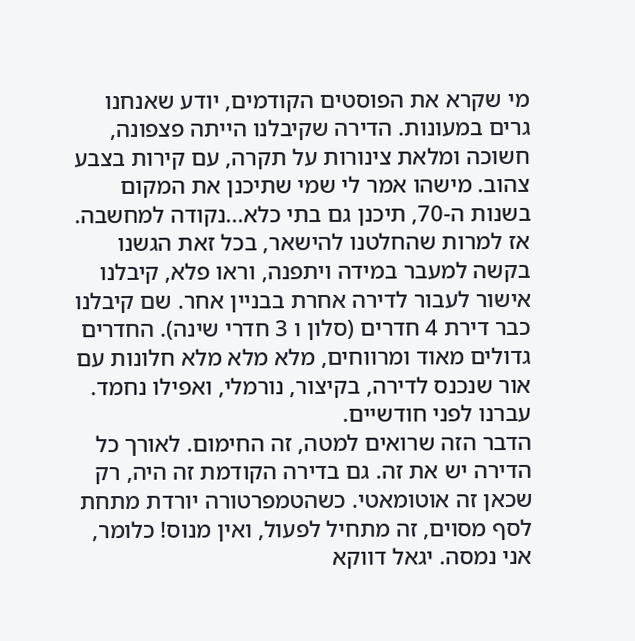מי שקרא את הפוסטים הקודמים, יודע שאנחנו גרים במעונות. הדירה שקיבלנו הייתה פצפונה, חשוכה ומלאת צינורות על תקרה, עם קירות בצבע צהוב. מישהו אמר לי שמי שתיכנן את המקום בשנות ה-70, תיכנן גם בתי כלא...נקודה למחשבה.
אז למרות שהחלטנו להישאר, בכל זאת הגשנו בקשה למעבר במידה ויתפנה, וראו פלא, קיבלנו אישור לעבור לדירה אחרת בבניין אחר. שם קיבלנו כבר דירת 4 חדרים (סלון ו 3 חדרי שינה). החדרים גדולים מאוד ומרווחים, מלא מלא מלא חלונות עם אור שנכנס לדירה, בקיצור, נורמלי, ואפילו נחמד. עברנו לפני חודשיים.
הדבר הזה שרואים למטה, זה החימום. לאורך כל הדירה יש את זה. גם בדירה הקודמת זה היה, רק שכאן זה אוטומאטי. כשהטמפרטורה יורדת מתחת לסף מסוים, זה מתחיל לפעול, ואין מנוס! כלומר, אני נמסה. יגאל דווקא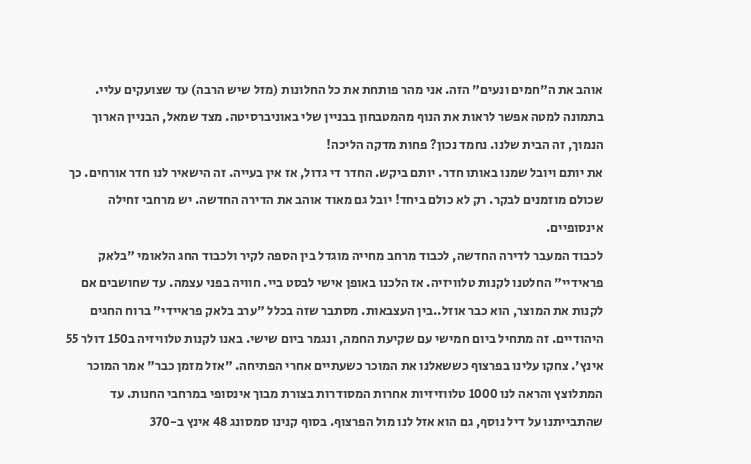אוהב את ה"חמים ונעים" הזה. אני מהר פותחת את כל החלונות (מזל שיש הרבה) עד שצועקים עליי.
בתמונה למטה אפשר לראות את הנוף מהמטבחון בבניין שלי באוניברסיטה. מצד שמאל, הבניין הארוך הנמוך, זה הבית שלנו. נחמד נכון? פחות מדקה הליכה!
את יותם ויובל שמנו באותו חדר. יותם ביקש. החדר די גדול, אז אין בעייה. זה הישאיר לנו חדר אורחים. כך שכולם מוזמנים לבקר. רק לא כולם ביחד! יובל גם מאוד אוהב את הדירה החדשה. יש מרחבי זחילה אינסופיים.
לכבוד המעבר לדירה החדשה, לכבוד מרחב מחייה מוגדל בין הספה לקיר ולכבוד החג הלאומי "בלאק פראידיי" החלטנו לקנות טלוויזיה. אז הלכנו באופן אישי לבסט ביי. חוויה בפני עצמה. עד שחושבים אם לקנות את המוצר, הוא כבר אוזל..בין העצבאות. מסתבר שזה בכלל "ערב בלאק פראיידי" ברוח החגים היהודיים. זה מתחיל ביום חמישי עם שקיעת החמה, ונגמר ביום שישי. באנו לקנות טלוויזיה ב150 דולר 55 אינץ'. צחקו עלינו בפרצוף כששאלנו את המוכר כשעתיים אחרי הפתיחה. "אזל מזמן כבר" אמר המוכר המתלוצץ והראה לנו 1000 טלווזיזיות אחרות המסודרות בצורת מבוך אינסופי במרחבי החנות. עד שהתבייתנו על דיל נוסף, גם הוא אזל לנו מול הפרצוף. בסוף קנינו סמסונג 48 אינץ ב-370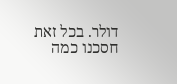דולר. בכל זאת חסכנו כמה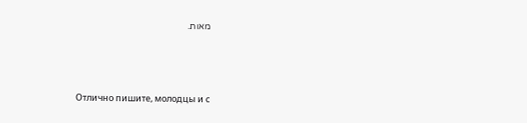מאות.




Отлично пишите, молодцы и с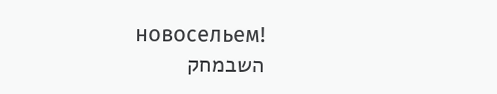новосельем!
השבמחק